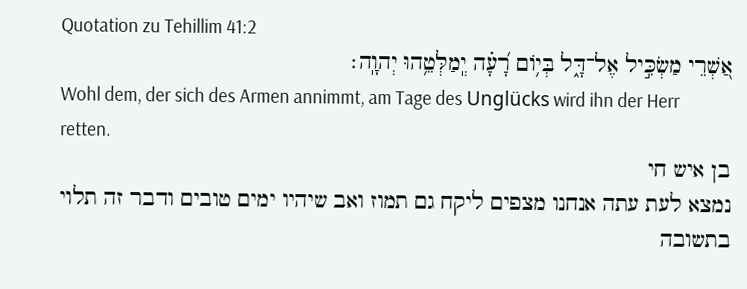Quotation zu Tehillim 41:2
אַ֭שְׁרֵי מַשְׂכִּ֣יל אֶל־דָּ֑ל בְּי֥וֹם רָ֝עָ֗ה יְֽמַלְּטֵ֥הוּ יְהוָֽה׃
Wohl dem, der sich des Armen annimmt, am Tage des Unglücks wird ihn der Herr retten.
בן איש חי
נמצא לעת עתה אנחנו מצפים ליקח גם תמוז ואב שיהיו ימים טובים ודבר זה תלוי בתשובה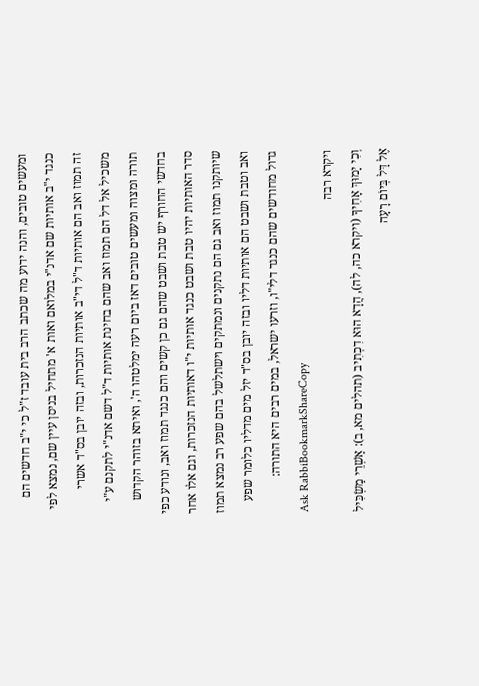ומעשים טובים, והנה ידוע מה שכתב הרב בית עובד ז"ל כי י"ב חדשים הם כנגד י"ב אותיות שם אדנ"י במלואם ואות א' מתחיל בניסן עיין שם, נמצא לפי זה תמוז ואב הם אותיות ד"ל די"ב אותיות הנזכרות, ובזה יובן בס"ד אשרי משכיל אל דל הם תמוז ואב שהם בחינת אותיות ד"ל דשם אדנ"י לתקנם ע"י תורה ומצוה ומעשים טובים דאז ביום רעה ימלטהו ה', ואיתא בזוהר הקדוש בחדשי החורף יש טבת ושבט שהם גם כן קשים והם כנגד תמוז ואב, ונודע כפי סדר האותיות יהיו טבת ושבט כנגד אותיות י"ו דאותיות הנזכרות, וגם אלו אחר שיותקנו תמוז ואב גם הם נתקנים ונמתקים וישתלשל בהם שפע רב נמצא תמוז ואב וטבת ושבט הם אותיות דליו ובזה יובן בס"ד יזל מים מדליו כלומר שפע גדול מחודשים שהם כנגד דלי"ו, וזרעו ישראל, במים רבים היא התורה:
Ask RabbiBookmarkShareCopy
ויקרא רבה
וְכִי יָמוּךְ אָחִיךָ (ויקרא כה, לה), הֲדָא הוּא דִכְתִיב (תהלים מא, ב): אַשְׁרֵי מַשְׂכִּיל אֶל דָּל בְּיוֹם רָעָה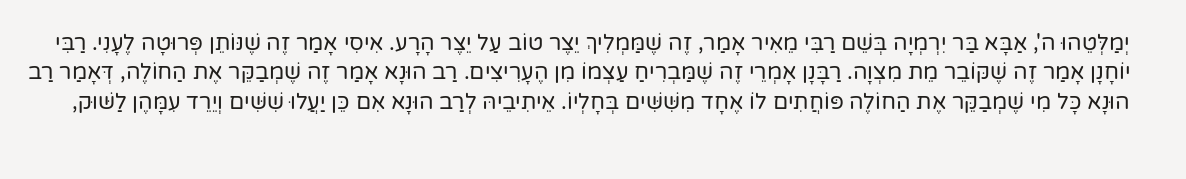יְמַלְּטֵהוּ ה', אַבָּא בַּר יִרְמְיָה בְּשֵׁם רַבִּי מֵאִיר אָמַר, זֶה שֶׁמַּמְלִיךְ יֵצֶר טוֹב עַל יֵצֶר הָרָע. אִיסִי אָמַר זֶה שֶׁנּוֹתֵן פְּרוּטָה לֶעָנִי. רַבִּי יוֹחָנָן אָמַר זֶה שֶׁקּוֹבֵר מֵת מִצְוָה. רַבָּנָן אָמְרֵי זֶה שֶׁמַּבְרִיחַ עַצְמוֹ מִן הֶעָרִיצִים. רַב הוּנָא אָמַר זֶה שֶׁמְבַקֵּר אֶת הַחוֹלֶה, דְּאָמַר רַב הוּנָא כָּל מִי שֶׁמְבַקֵּר אֶת הַחוֹלֶה פּוֹחֲתִים לוֹ אֶחָד מִשִּׁשִּׁים בְּחָלְיוֹ. אֵיתִיבֵיהּ לְרַב הוּנָא אִם כֵּן יַעֲלוּ שִׁשִּׁים וְיֵרֵד עִמָּהֶן לַשּׁוּק,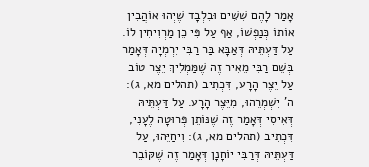אָמַר לָהֶם שִׁשִּׁים וּבִלְבָד שֶׁיְהוּ אוֹהֲבִין אוֹתוֹ כְּנַפְשׁוֹ, אַף עַל פִּי כֵן מַרְוִיחִין לוֹ. עַל דַּעְתֵּיהּ דְּאַבָּא בַּר רַבִּי יִרְמְיָה דְּאָמַר בְּשֵׁם רַבִּי מֵאִיר זֶה שֶׁמַּמְלִיךְ יֵצֶר טוֹב עַל יֵצֶר הָרָע, דִּכְתִיב (תהלים מא, ג): ה' יִשְׁמְרֵהוּ, מִיֵּצֶר הָרָע. עַל דַּעְתֵּיהּ דְּאִיסִי דְּאָמַר זֶה שֶׁנּוֹתֵן פְּרוּטָה לֶעָנִי, דִּכְתִיב (תהלים מא, ג): וִיחַיֵּהוּ, עַל דַּעְתֵּיהּ דְּרַבִּי יוֹחָנָן דְּאָמַר זֶה שֶׁקּוֹבֵר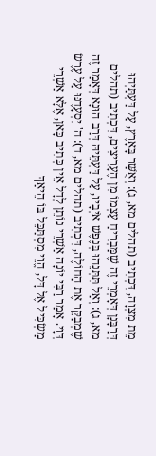מֵת מִצְוָה, דִּכְתִיב (תהלים מא, ג): וְאֻשַּׁר בָּאָרֶץ, עַל דַּעְתַּיְהוּ דְּרַבָּנָן דְּאָמְרֵי זֶה שֶׁמַּבְרִיחַ עַצְמוֹ מִן הֶעָרִיצִים, דִּכְתִיב (תהלים מא, ג): וְאַל תִּתְּנֵהוּ בְּנֶפֶשׁ אֹיְבָיו, עַל דַּעְתֵּיהּ דְּרַב הוּנָא דְּאָמַר זֶה שֶׁמְבַקֵּר אֶת הַחוֹלֶה, דִּכְתִיב (תהלים מא, ד): ה' יִסְעָדֶנּוּ עַל עֶרֶשׂ דְּוָי. אָמַר רַבִּי יוֹנָה אַשְׁרֵי נוֹתֵן לְדָל אֵין כְּתִיב כָּאן, אֶלָּא אַשְׁרֵי מַשְׂכִּיל אֶל דָּל, הֱוֵי מִסְתַּכֵּל בּוֹ הֵיאַךְ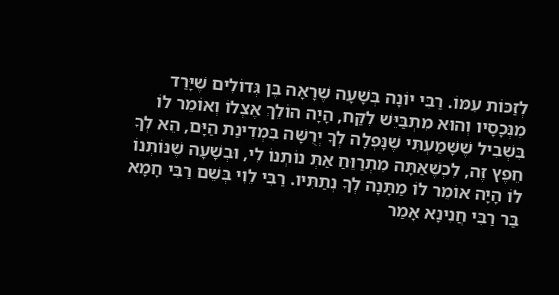לְזַכּוֹת עִמּוֹ. רַבִּי יוֹנָה בְּשָׁעָה שֶׁרָאָה בֶּן גְּדוֹלִים שֶׁיָּרַד מִנְּכָסָיו וְהוּא מִתְבַּיֵּשׁ לִקַּח, הָיָה הוֹלֵךְ אֶצְלוֹ וְאוֹמֵר לוֹ בִּשְׁבִיל שֶׁשָּׁמַעְתִּי שֶׁנָּפְלָה לְךָ יְרֻשָּׁה בִּמְדִינַת הַיָּם, הֵא לְךָ חֵפֶץ זֶה, לִכְשֶׁאַתָּה מִתְרַוֵּחַ אַתְּ נוֹתְנוֹ לִי, וּבְשָׁעָה שֶׁנּוֹתְנוֹ לוֹ הָיָה אוֹמֵר לוֹ מַתָּנָה לְךָ נְתַתִּיו. רַבִּי לֵוִי בְּשֵׁם רַבִּי חָמָא בַּר רַבִּי חֲנִינָא אָמַר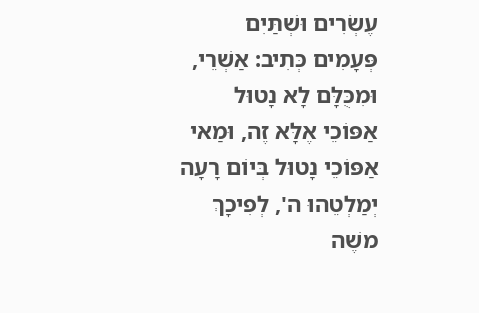עֶשְׂרִים וּשְׁתַּיִם פְּעָמִים כְּתִיב: אַשְׁרֵי, וּמִכֻּלָּם לָא נָטוּל אַפּוֹכֵי אֶלָּא זֶה, וּמַאי אַפּוֹכֵי נָטוּל בְּיוֹם רָעָה יְמַלְטֵהוּ ה', לְפִיכָךְ משֶׁה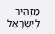מַזְהִיר לְיִשְׂרָאֵל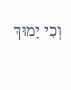וְכִי יָמוּךְ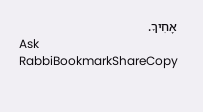אָחִיךָ.
Ask RabbiBookmarkShareCopy